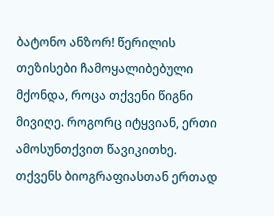ბატონო ანზორ! წერილის თეზისები ჩამოყალიბებული მქონდა, როცა თქვენი წიგნი მივიღე. როგორც იტყვიან, ერთი ამოსუნთქვით წავიკითხე. თქვენს ბიოგრაფიასთან ერთად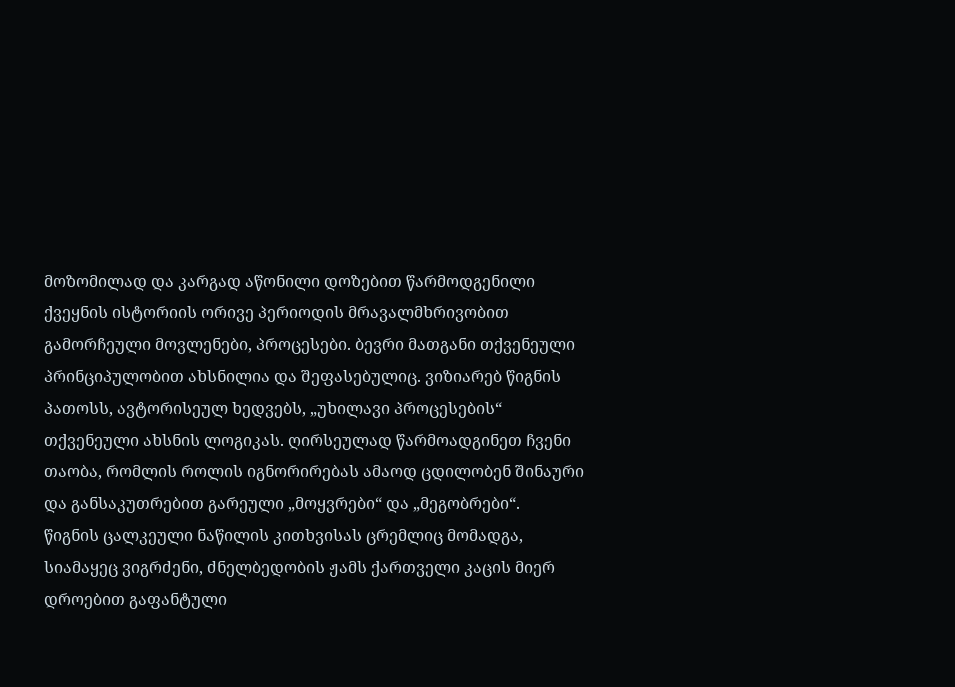მოზომილად და კარგად აწონილი დოზებით წარმოდგენილი ქვეყნის ისტორიის ორივე პერიოდის მრავალმხრივობით გამორჩეული მოვლენები, პროცესები. ბევრი მათგანი თქვენეული პრინციპულობით ახსნილია და შეფასებულიც. ვიზიარებ წიგნის პათოსს, ავტორისეულ ხედვებს, „უხილავი პროცესების“ თქვენეული ახსნის ლოგიკას. ღირსეულად წარმოადგინეთ ჩვენი თაობა, რომლის როლის იგნორირებას ამაოდ ცდილობენ შინაური და განსაკუთრებით გარეული „მოყვრები“ და „მეგობრები“.
წიგნის ცალკეული ნაწილის კითხვისას ცრემლიც მომადგა, სიამაყეც ვიგრძენი, ძნელბედობის ჟამს ქართველი კაცის მიერ დროებით გაფანტული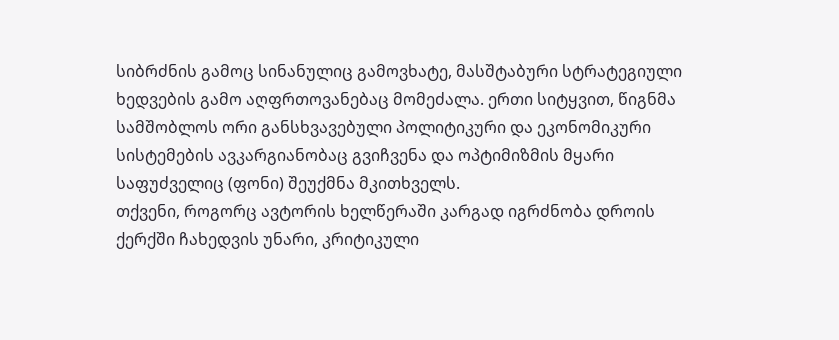სიბრძნის გამოც სინანულიც გამოვხატე, მასშტაბური სტრატეგიული ხედვების გამო აღფრთოვანებაც მომეძალა. ერთი სიტყვით, წიგნმა სამშობლოს ორი განსხვავებული პოლიტიკური და ეკონომიკური სისტემების ავკარგიანობაც გვიჩვენა და ოპტიმიზმის მყარი საფუძველიც (ფონი) შეუქმნა მკითხველს.
თქვენი, როგორც ავტორის ხელწერაში კარგად იგრძნობა დროის ქერქში ჩახედვის უნარი, კრიტიკული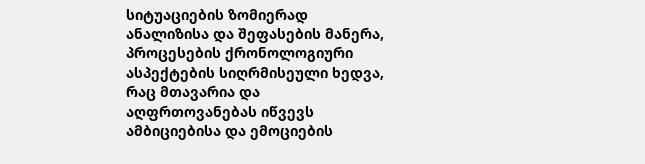სიტუაციების ზომიერად ანალიზისა და შეფასების მანერა, პროცესების ქრონოლოგიური ასპექტების სიღრმისეული ხედვა, რაც მთავარია და აღფრთოვანებას იწვევს ამბიციებისა და ემოციების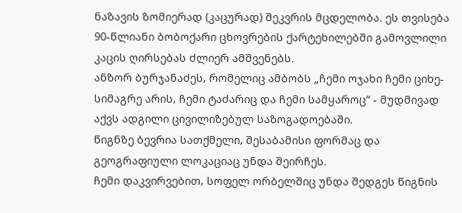ნაზავის ზომიერად (კაცურად) შეკვრის მცდელობა. ეს თვისება 90-წლიანი ბობოქარი ცხოვრების ქარტეხილებში გამოვლილი კაცის ღირსებას ძლიერ ამშვენებს.
ანზორ ბურჯანაძეს, რომელიც ამბობს „ჩემი ოჯახი ჩემი ციხე-სიმაგრე არის, ჩემი ტაძარიც და ჩემი სამყაროც“ - მუდმივად აქვს ადგილი ცივილიზებულ საზოგადოებაში.
წიგნზე ბევრია სათქმელი, შესაბამისი ფორმაც და გეოგრაფიული ლოკაციაც უნდა შეირჩეს.
ჩემი დაკვირვებით, სოფელ ორბელშიც უნდა შედგეს წიგნის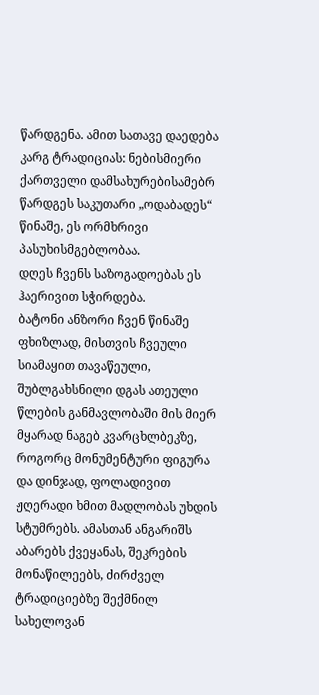წარდგენა. ამით სათავე დაედება კარგ ტრადიციას: ნებისმიერი ქართველი დამსახურებისამებრ წარდგეს საკუთარი „ოდაბადეს“ წინაშე, ეს ორმხრივი პასუხისმგებლობაა.
დღეს ჩვენს საზოგადოებას ეს ჰაერივით სჭირდება.
ბატონი ანზორი ჩვენ წინაშე ფხიზლად, მისთვის ჩვეული სიამაყით თავაწეული, შუბლგახსნილი დგას ათეული წლების განმავლობაში მის მიერ მყარად ნაგებ კვარცხლბეკზე, როგორც მონუმენტური ფიგურა და დინჯად, ფოლადივით ჟღერადი ხმით მადლობას უხდის სტუმრებს. ამასთან ანგარიშს აბარებს ქვეყანას, შეკრების მონაწილეებს, ძირძველ ტრადიციებზე შექმნილ სახელოვან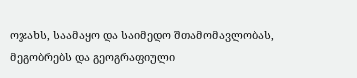ოჯახს, საამაყო და საიმედო შთამომავლობას, მეგობრებს და გეოგრაფიული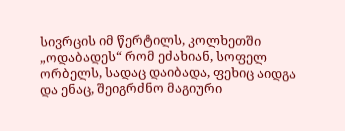სივრცის იმ წერტილს, კოლხეთში „ოდაბადეს“ რომ ეძახიან, სოფელ ორბელს, სადაც დაიბადა, ფეხიც აიდგა და ენაც, შეიგრძნო მაგიური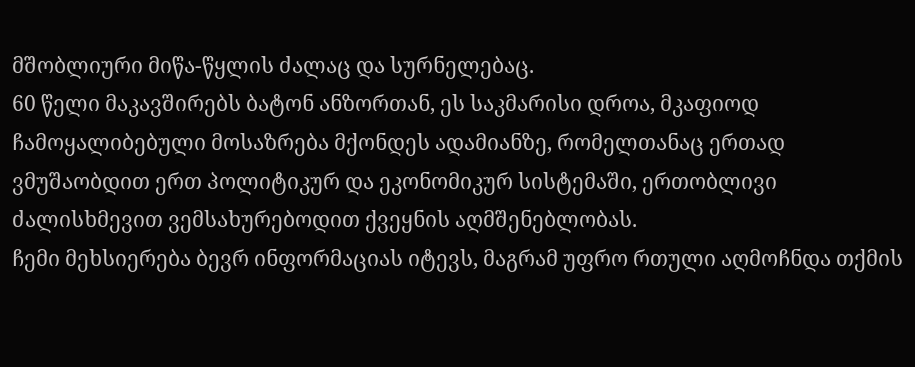მშობლიური მიწა-წყლის ძალაც და სურნელებაც.
60 წელი მაკავშირებს ბატონ ანზორთან, ეს საკმარისი დროა, მკაფიოდ ჩამოყალიბებული მოსაზრება მქონდეს ადამიანზე, რომელთანაც ერთად ვმუშაობდით ერთ პოლიტიკურ და ეკონომიკურ სისტემაში, ერთობლივი ძალისხმევით ვემსახურებოდით ქვეყნის აღმშენებლობას.
ჩემი მეხსიერება ბევრ ინფორმაციას იტევს, მაგრამ უფრო რთული აღმოჩნდა თქმის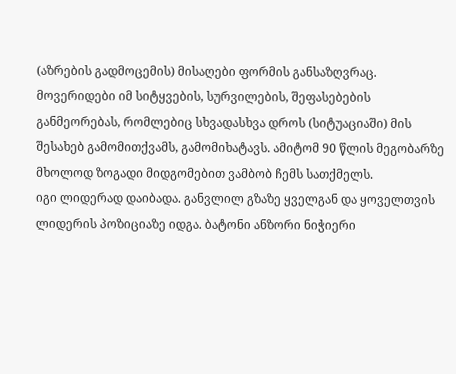(აზრების გადმოცემის) მისაღები ფორმის განსაზღვრაც. მოვერიდები იმ სიტყვების, სურვილების, შეფასებების განმეორებას, რომლებიც სხვადასხვა დროს (სიტუაციაში) მის შესახებ გამომითქვამს, გამომიხატავს. ამიტომ 90 წლის მეგობარზე მხოლოდ ზოგადი მიდგომებით ვამბობ ჩემს სათქმელს.
იგი ლიდერად დაიბადა. განვლილ გზაზე ყველგან და ყოველთვის ლიდერის პოზიციაზე იდგა. ბატონი ანზორი ნიჭიერი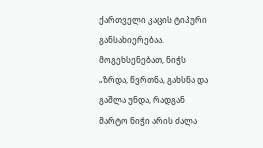ქართველი კაცის ტიპური განსახიერებაა. მოგეხსენებათ, ნიჭს „ზრდა, წვრთნა, გახსნა და გაშლა უნდა, რადგან მარტო ნიჭი არის ძალა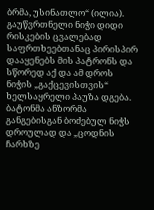ბრმა, უსინათლო“ (ილია). გაუწვრთნელი ნიჭი დიდი რისკების ცვალებად საფრთხეებთანაც პირისპირ დააყენებს მის პატრონს და სწორედ აქ და ამ დროს ნიჭის „გაქცევისთვის“ ხელსაყრელი პაუზა დგება.
ბატონმა ანზორმა განგებისგან ბოძებულ ნიჭს დროულად და „ცოდნის ჩარხზე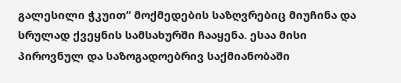გალესილი ჭკუით“ მოქმედების საზღვრებიც მიუჩინა და სრულად ქვეყნის სამსახურში ჩააყენა. ესაა მისი პიროვნულ და საზოგადოებრივ საქმიანობაში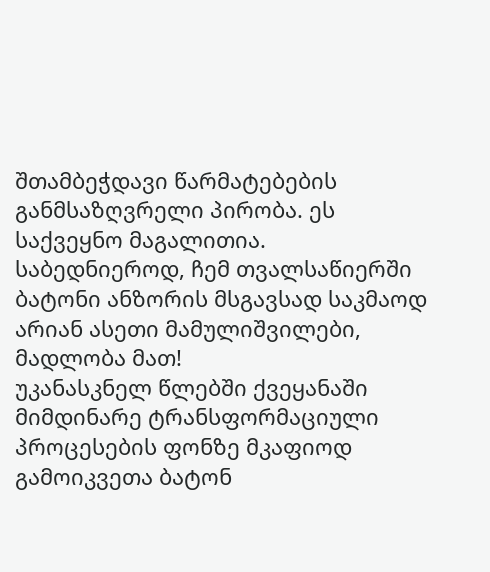შთამბეჭდავი წარმატებების განმსაზღვრელი პირობა. ეს საქვეყნო მაგალითია. საბედნიეროდ, ჩემ თვალსაწიერში ბატონი ანზორის მსგავსად საკმაოდ არიან ასეთი მამულიშვილები, მადლობა მათ!
უკანასკნელ წლებში ქვეყანაში მიმდინარე ტრანსფორმაციული პროცესების ფონზე მკაფიოდ გამოიკვეთა ბატონ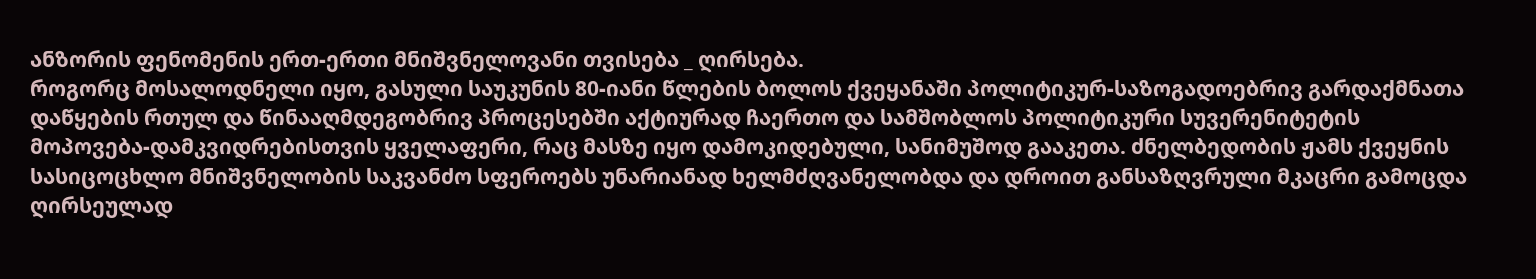ანზორის ფენომენის ერთ-ერთი მნიშვნელოვანი თვისება _ ღირსება.
როგორც მოსალოდნელი იყო, გასული საუკუნის 80-იანი წლების ბოლოს ქვეყანაში პოლიტიკურ-საზოგადოებრივ გარდაქმნათა დაწყების რთულ და წინააღმდეგობრივ პროცესებში აქტიურად ჩაერთო და სამშობლოს პოლიტიკური სუვერენიტეტის მოპოვება-დამკვიდრებისთვის ყველაფერი, რაც მასზე იყო დამოკიდებული, სანიმუშოდ გააკეთა. ძნელბედობის ჟამს ქვეყნის სასიცოცხლო მნიშვნელობის საკვანძო სფეროებს უნარიანად ხელმძღვანელობდა და დროით განსაზღვრული მკაცრი გამოცდა ღირსეულად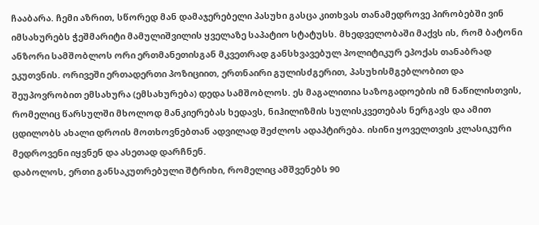ჩააბარა. ჩემი აზრით, სწორედ მან დამაჯერებელი პასუხი გასცა კითხვას თანამედროვე პირობებში ვინ იმსახურებს ჭეშმარიტი მამულიშვილის ყველაზე საპატიო სტატუსს. მხედველობაში მაქვს ის, რომ ბატონი ანზორი სამშობლოს ორი ერთმანეთისგან მკვეთრად განსხვავებულ პოლიტიკურ ეპოქას თანაბრად ეკუთვნის. ორივეში ერთადერთი პოზიციით, ერთნაირი გულისძგერით, პასუხისმგებლობით და შეუპოვრობით ემსახურა (ემსახურება) დედა სამშობლოს. ეს მაგალითია საზოგადოების იმ ნაწილისთვის, რომელიც წარსულში მხოლოდ მანკიერებას ხედავს, ნიჰილიზმის სულისკვეთებას ნერგავს და ამით ცდილობს ახალი დროის მოთხოვნებთან ადვილად შეძლოს ადაპტირება. ისინი ყოველთვის კლასიკური მედროვენი იყვნენ და ასეთად დარჩნენ.
დაბოლოს, ერთი განსაკუთრებული შტრიხი, რომელიც ამშვენებს 90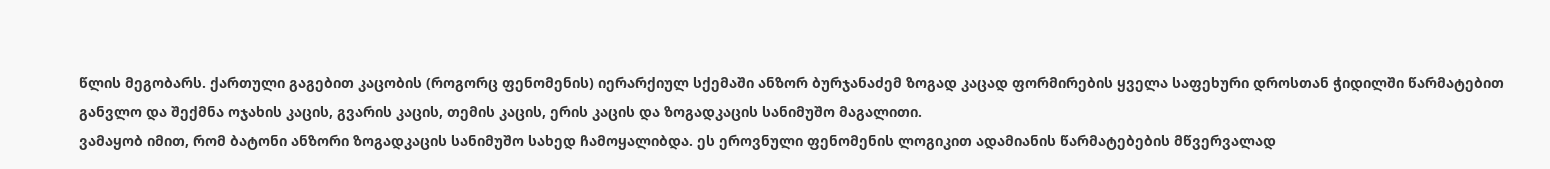წლის მეგობარს. ქართული გაგებით კაცობის (როგორც ფენომენის) იერარქიულ სქემაში ანზორ ბურჯანაძემ ზოგად კაცად ფორმირების ყველა საფეხური დროსთან ჭიდილში წარმატებით განვლო და შექმნა ოჯახის კაცის, გვარის კაცის, თემის კაცის, ერის კაცის და ზოგადკაცის სანიმუშო მაგალითი.
ვამაყობ იმით, რომ ბატონი ანზორი ზოგადკაცის სანიმუშო სახედ ჩამოყალიბდა. ეს ეროვნული ფენომენის ლოგიკით ადამიანის წარმატებების მწვერვალად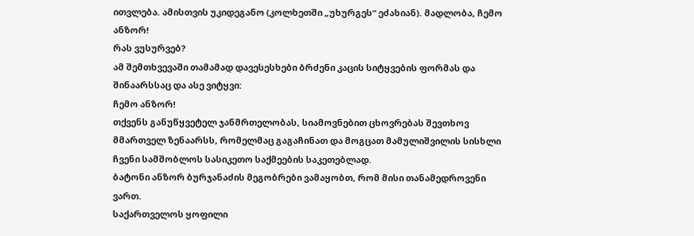ითვლება. ამისთვის უკიდეგანო (კოლხეთში „უხურგეს“ ეძახიან). მადლობა, ჩემო ანზორ!
რას ვუსურვებ?
ამ შემთხვევაში თამამად დავესესხები ბრძენი კაცის სიტყვების ფორმას და შინაარსსაც და ასე ვიტყვი:
ჩემო ანზორ!
თქვენს განუწყვეტელ ჯანმრთელობას, სიამოვნებით ცხოვრებას შევთხოვ მმართველ ზენაარსს, რომელმაც გაგაჩინათ და მოგცათ მამულიშვილის სისხლი ჩვენი სამშობლოს სასიკეთო საქმეების საკეთებლად.
ბატონი ანზორ ბურჯანაძის მეგობრები ვამაყობთ, რომ მისი თანამედროვენი ვართ.
საქართველოს ყოფილი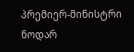პრემიერ-მინისტრი ნოდარ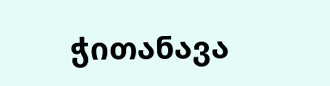ჭითანავა